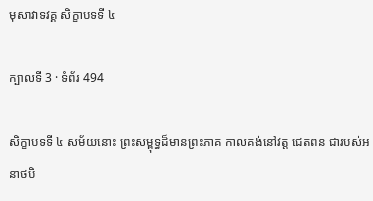មុសាវាទវគ្គ សិក្ខាបទទី ៤

ក្បាលទី 3 · ទំព័រ 494

សិក្ខាបទទី ៤ សម័យនោះ ព្រះសម្ពុទ្ធដ៏មានព្រះភាគ កាលគង់នៅវត្ត ជេតពន ជារបស់អនាថបិ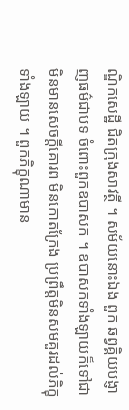ណ្ឌិកសេដ្ឋី ជិតក្រុងសាវត្ថី ។ សម័យនោះឯង ពួក ឆព្វគ្គិយបង្ញាញធម៌ជាបទ ចំពោះពួកឧបាសក ។ ឧបាសកទាំងឡាយក៏ទៅជា មិនមានសេចក្តីគោរព មិនកោតក្រែង ប្រព្រឹត្តមិនសមគួរដល់ភិក្ខុទាំងឡាយ ។ ពួកភិក្ខុណាមាន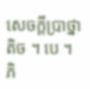សេចក្តីប្រាថ្នាតិច ។ បេ ។ ភិ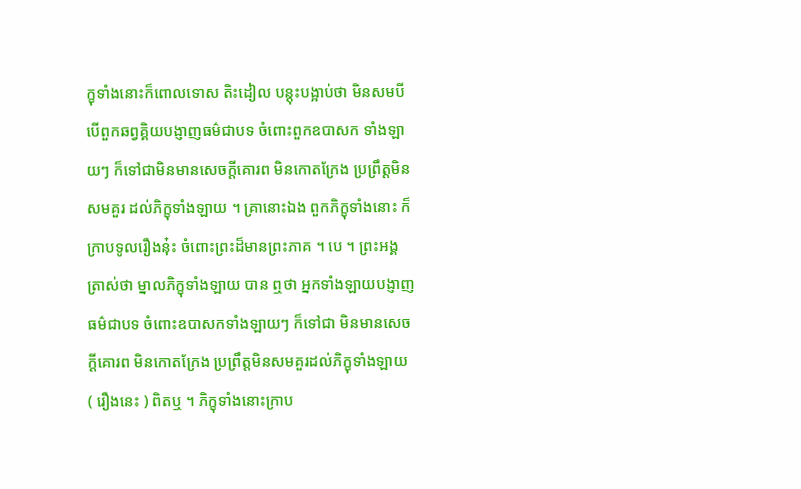ក្ខុទាំងនោះក៏ពោលទោស តិះដៀល បន្តុះបង្អាប់ថា មិនសមបីបើពួកឆព្វគ្គិយបង្ញាញធម៌ជាបទ ចំពោះពួកឧបាសក ទាំងឡាយៗ ក៏ទៅជាមិនមានសេចក្តីគោរព មិនកោតក្រែង ប្រព្រឹត្តមិនសមគួរ ដល់ភិក្ខុទាំងឡាយ ។ គ្រានោះឯង ពួកភិក្ខុទាំងនោះ ក៏ក្រាបទូលរឿងនុ៎ះ ចំពោះព្រះដ៏មានព្រះភាគ ។ បេ ។ ព្រះអង្គត្រាស់ថា ម្នាលភិក្ខុទាំងឡាយ បាន ឮថា អ្នកទាំងឡាយបង្ញាញធម៌ជាបទ ចំពោះឧបាសកទាំងឡាយៗ ក៏ទៅជា មិនមានសេចក្តីគោរព មិនកោតក្រែង ប្រព្រឹត្តមិនសមគួរដល់ភិក្ខុទាំងឡាយ ( រឿងនេះ ) ពិតឬ ។ ភិក្ខុទាំងនោះក្រាប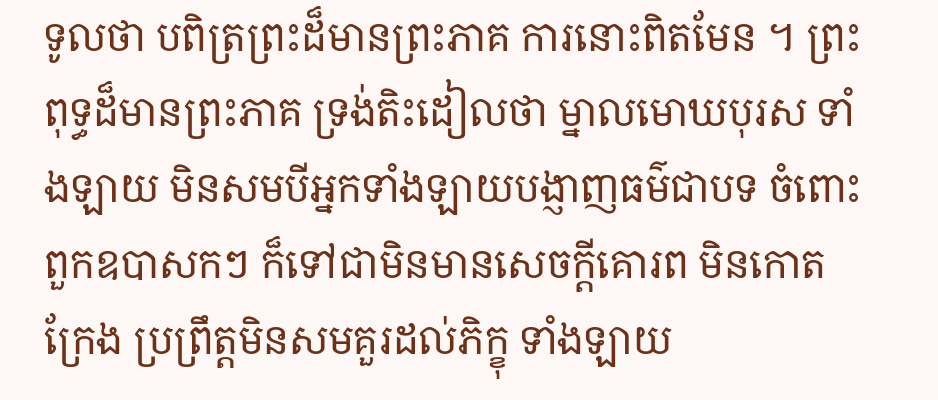ទូលថា បពិត្រព្រះដ៏មានព្រះភាគ ការនោះពិតមែន ។ ព្រះពុទ្ធដ៏មានព្រះភាគ ទ្រង់តិះដៀលថា ម្នាលមោឃបុរស ទាំងឡាយ មិនសមបីអ្នកទាំងឡាយបង្ញាញធម៌ជាបទ ចំពោះពួកឧបាសកៗ ក៏ទៅជាមិនមានសេចក្តីគោរព មិនកោតក្រែង ប្រព្រឹត្តមិនសមគួរដល់ភិក្ខុ ទាំងឡាយ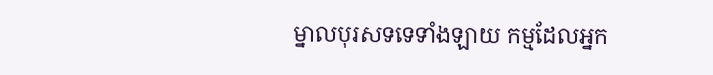ម្នាលបុរសទទេទាំងឡាយ កម្មដែលអ្នក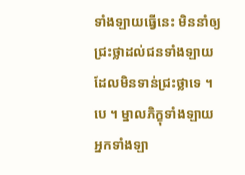ទាំងឡាយធ្វើនេះ មិននាំឲ្យ ជ្រះថ្លាដល់ជនទាំងឡាយដែលមិនទាន់ជ្រះថ្លាទេ ។ បេ ។ ម្នាលភិក្ខុទាំងឡាយ អ្នកទាំងឡា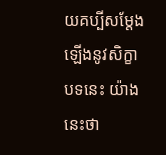យគប្បីសម្តែងឡើងនូវសិក្ខាបទនេះ យ៉ាងនេះថា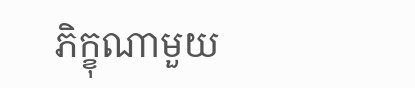ភិក្ខុណាមួយ